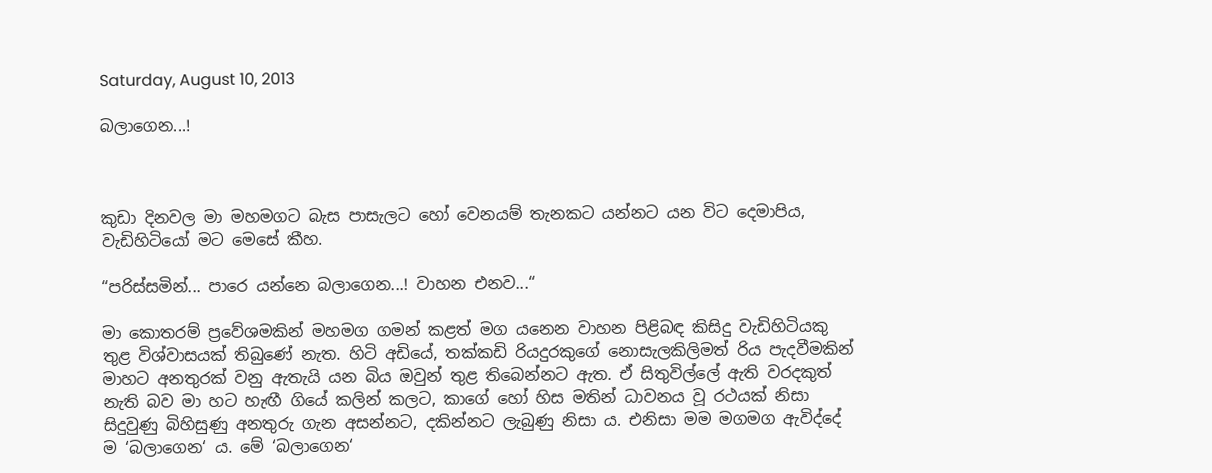Saturday, August 10, 2013

බලාගෙන...!



කුඩා දිනවල මා මහමගට බැස පාසැලට හෝ වෙනයම් තැනකට යන්නට යන විට දෙමාපිය, වැඩිහිටියෝ මට මෙසේ කීහ.

“පරිස්සමින්... පාරෙ යන්නෙ බලාගෙන...! වාහන එනව...“

මා කොතරම් ප්‍රවේශමකින් මහමග ගමන් කළත් මග යනෙන වාහන පිළිබඳ කිසිදු වැඩිහිටියකු තුළ විශ්වාසයක් තිබුණේ නැත. හිටි අඩියේ, තක්කඩි රියදුරකුගේ නොසැලකිලිමත් රිය පැදවීමකින් මාහට අනතුරක් වනු ඇතැයි යන බිය ඔවුන් තුළ තිබෙන්නට ඇත. ඒ සිතුවිල්ලේ ඇති වරදකුත් නැති බව මා හට හැඟී ගියේ කලින් කලට, කාගේ හෝ හිස මතින් ධාවනය වූ රථයක් නිසා සිදුවුණු බිහිසුණු අනතුරු ගැන අසන්නට, දකින්නට ලැබුණු නිසා ය. එනිසා මම මගමග ඇවිද්දේ ම ‘බලාගෙන‘ ය. මේ ‘බලාගෙන‘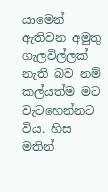යාමෙන් ඇතිවන අමුතු ගැලවිල්ලක් නැති බව නම් කල්යත්ම මට වැටහෙන්නට විය. හිස මතින්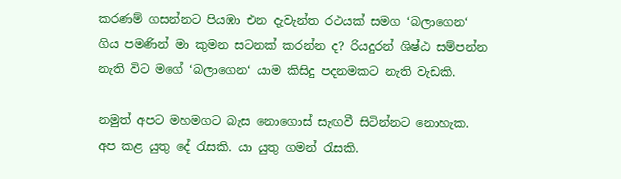කරණම් ගසන්නට පියඹා එන දැවැන්ත රථයක් සමග ‘බලාගෙන‘ ගිය පමණින් මා කුමන සටනක් කරන්න ද? රියදුරන් ශිෂ්ඨ සම්පන්න නැති විට මගේ ‘බලාගෙන‘ යාම කිසිදු පදනමකට නැති වැඩකි.

නමුත් අපට මහමගට බැස නොගොස් සැඟවී සිටින්නට නොහැක. අප කළ යුතු දේ රැසකි. යා යුතු ගමන් රැසකි.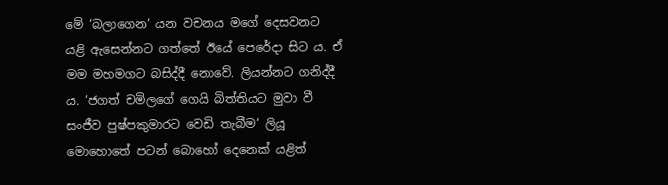මේ ‘බලාගෙන‘ යන වචනය මගේ දෙසවනට යළි ඇසෙන්නට ගත්තේ ඊයේ පෙරේදා සිට ය. ඒ මම මහමගට බසිද්දී නොවේ. ලියන්නට ගනිද්දී ය. ‘ජගත් චමිලගේ ගෙයි බිත්තියට මුවා වී සංජීව පුෂ්පකුමාරට වෙඩි තැබීම‘ ලියූ මොහොතේ පටන් බොහෝ දෙනෙක් යළිත්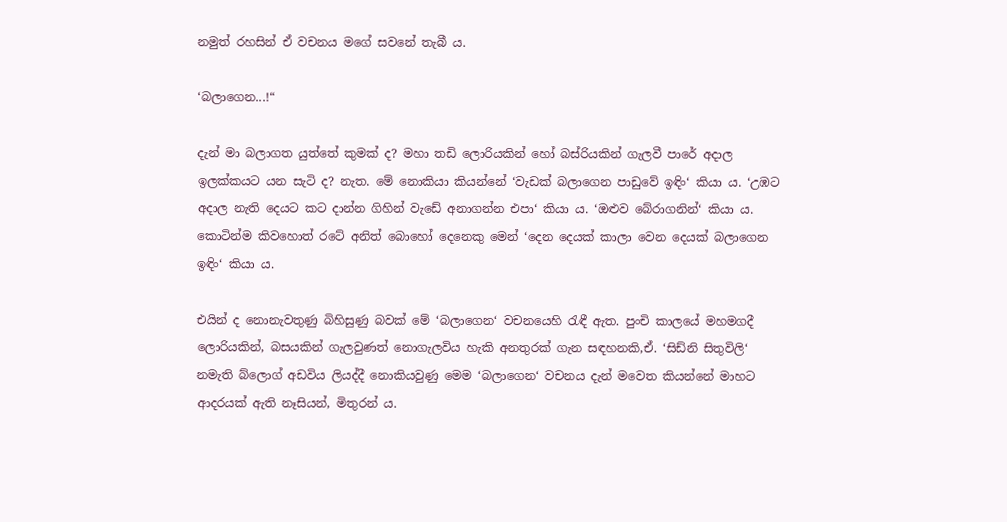නමුත් රහසින් ඒ වචනය මගේ සවනේ තැබී ය.

‘බලාගෙන...!“

දැන් මා බලාගත යුත්තේ කුමක් ද? මහා තඩි ලොරියකින් හෝ බස්රියකින් ගැලවී පාරේ අදාල ඉලක්කයට යන සැටි ද? නැත. මේ නොකියා කියන්නේ ‘වැඩක් බලාගෙන පාඩුවේ ඉඳිං‘ කියා ය. ‘උඹට අදාල නැති දෙයට කට දාන්න ගිහින් වැඩේ අනාගන්න එපා‘ කියා ය. ‘ඔළුව බේරාගනින්‘ කියා ය. කොටින්ම කිවහොත් රටේ අනිත් බොහෝ දෙනෙකු මෙන් ‘දෙන දෙයක් කාලා වෙන දෙයක් බලාගෙන ඉඳිං‘ කියා ය.

එයින් ද නොනැවතුණු බිහිසුණු බවක් මේ ‘බලාගෙන‘ වචනයෙහි රැඳී ඇත. පුංචි කාලයේ මහමගදී ලොරියකින්, බසයකින් ගැලවුණත් නොගැලවිය හැකි අනතුරක් ගැන සඳහනකි,ඒ. ‘සිඩ්නි සිතුවිලි‘ නමැති බ්ලොග් අඩවිය ලියද්දී නොකියවුණු මෙම ‘බලාගෙන‘ වචනය දැන් මවෙත කියන්නේ මාහට ආදරයක් ඇති නෑසියන්, මිතුරන් ය.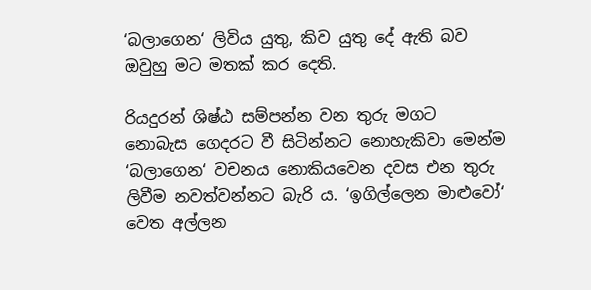‘බලාගෙන‘ ලිවිය යුතු, කිව යුතු දේ ඇති බව ඔවුහු මට මතක් කර දෙති.

රියදුරන් ශිෂ්ඨ සම්පන්න වන තුරු මගට නොබැස ගෙදරට වී සිටින්නට නොහැකිවා මෙන්ම ‘බලාගෙන‘ වචනය නොකියවෙන දවස එන තුරු ලිවීම නවත්වන්නට බැරි ය. ‘ඉගිල්ලෙන මාළුවෝ‍‘ වෙත අල්ලන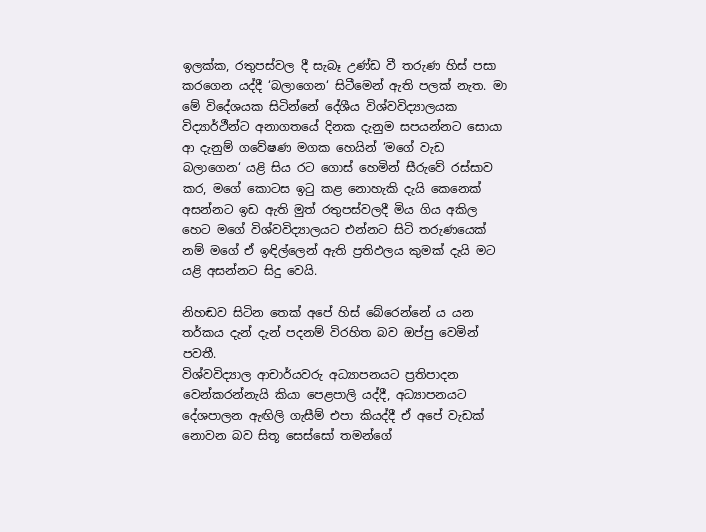ඉලක්ක, රතුපස්වල දී සැබෑ උණ්ඩ වී තරුණ හිස් පසා කරගෙන යද්දී ‘බලාගෙන‘ සිටීමෙන් ඇති පලක් නැත. මා මේ විදේශයක සිටින්නේ දේශීය විශ්වවිද්‍යාලයක විද්‍යාර්ථීන්ට අනාගතයේ දිනක දැනුම සපයන්නට සොයා ආ දැනුම් ගවේෂණ මගක හෙයින් ‘මගේ වැඩ බලාගෙන‘ යළි සිය රට ගොස් හෙමින් සීරුවේ රස්සාව කර, මගේ කොටස ඉටු කළ නොහැකි දැයි කෙනෙක් අසන්නට ඉඩ ඇති මුත් රතුපස්වලදී මිය ගිය අකිල හෙට මගේ විශ්වවිද්‍යාලයට එන්නට සිටි තරුණයෙක් නම් මගේ ඒ ඉඳිල්ලෙන් ඇති ප්‍රතිඵලය කුමක් දැයි මට යළි අසන්නට සිදු වෙයි.

නිහඬව සිටින තෙක් අපේ හිස් බේරෙන්නේ ය යන තර්කය දැන් දැන් පදනම් විරහිත බව ඔප්පු වෙමින් පවතී.
විශ්වවිද්‍යාල ආචාර්යවරු අධ්‍යාපනයට ප්‍රතිපාදන වෙන්කරන්නැයි කියා පෙළපාලි යද්දී, අධ්‍යාපනයට දේශපාලන ඇඟිලි ගැසීම් එපා කියද්දී ඒ අපේ වැඩක් නොවන බව සිතූ සෙස්සෝ තමන්ගේ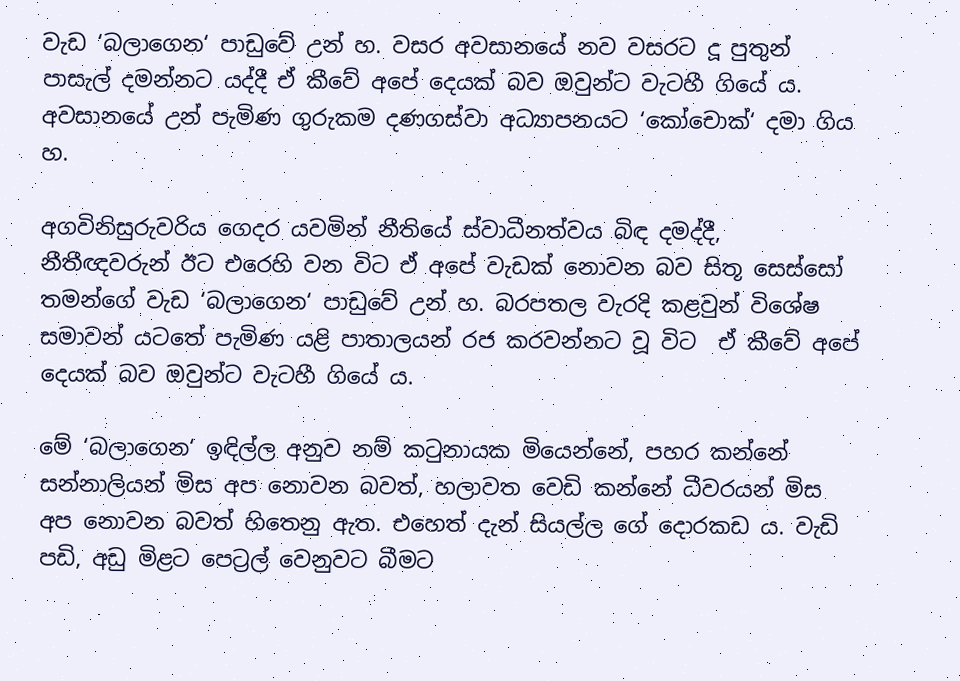වැඩ ‘බලාගෙන‘ පාඩුවේ උන් හ. වසර අවසානයේ නව වසරට දූ පුතුන් පාසැල් දමන්නට යද්දී ඒ කීවේ අපේ දෙයක් බව ඔවුන්ට වැටහී ගියේ ය. අවසානයේ උන් පැමිණ ගුරුකම දණගස්වා අධ්‍යාපනයට ‘කෝචොක්‘ දමා ගිය හ.

අගවිනිසුරුවරිය ගෙදර යවමින් නීතියේ ස්වාධීනත්වය බිඳ දමද්දී, නීතීඥවරුන් ඊට එරෙහි වන විට ඒ අපේ වැඩක් නොවන බව සිතූ සෙස්සෝ තමන්ගේ වැඩ ‘බලාගෙන‘ පාඩුවේ උන් හ. බරපතල වැරදි කළවුන් විශේෂ සමාවන් යටතේ පැමිණ යළි පාතාලයන් රජ කරවන්නට වූ විට  ඒ කීවේ අපේ දෙයක් බව ඔවුන්ට වැටහී ගියේ ය.

මේ ‘බලාගෙන‘ ඉඳිල්ල අනුව නම් කටුනායක මියෙන්නේ, පහර කන්නේ සන්නාලියන් මිස අප නොවන බවත්, හලාවත වෙඩි කන්නේ ධීවරයන් මිස අප නොවන බවත් හිතෙනු ඇත. එහෙත් දැන් සියල්ල ගේ දොරකඩ ය. වැඩි පඩි, අඩු මිළට පෙට්‍රල් වෙනුවට බීමට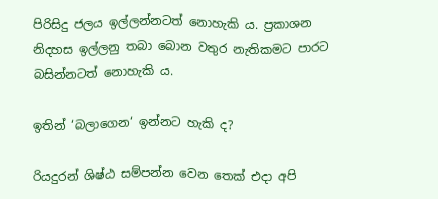පිරිසිදු ජලය ඉල්ලන්නටත් නොහැකි ය. ප්‍රකාශන නිදහස ඉල්ලනු තබා බොන වතුර නැතිකමට පාරට බසින්නටත් නොහැකි ය.

ඉතින් ‘බලාගෙන‘ ඉන්නට හැකි ද?

රියදුරන් ශිෂ්ඨ සම්පන්න වෙන තෙක් එදා අපි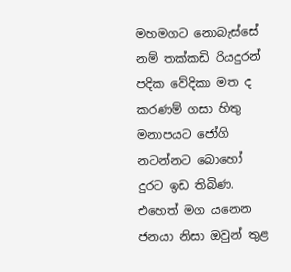මහමගට නොබැස්සේ නම් තක්කඩි රියදුරන් පදික වේදිකා මත ද කරණම් ගසා හිතු මනාපයට ජෝගි නටන්නට බොහෝ දුරට ඉඩ තිබිණ. එහෙත් මග යනෙන ජනයා නිසා ඔවුන් තුළ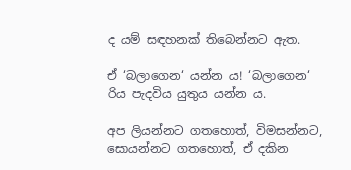ද යම් සඳහනක් තිබෙන්නට ඇත.

ඒ ‘බලාගෙන‘ යන්න ය! ‘බලාගෙන‘ රිය පැදවිය යුතුය යන්න ය.

අප ලියන්නට ගතහොත්, විමසන්නට, සොයන්නට ගතහොත්, ඒ දකින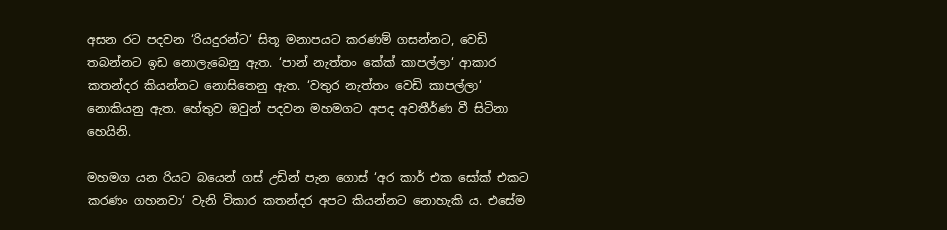අසන රට පදවන ‘රියදුරන්ට‘ සිතූ මනාපයට කරණම් ගසන්නට, වෙඩි තබන්නට ඉඩ නොලැබෙනු ඇත. ‘පාන් නැත්තං කේක් කාපල්ලා‘ ආකාර කතන්දර කියන්නට නොසිතෙනු ඇත. ‘වතුර නැත්තං වෙඩි කාපල්ලා‘ නොකියනු ඇත. හේතුව ඔවුන් පදවන මහමගට අපද අවතීර්ණ වී සිටිනා හෙයිනි.

මහමග යන රියට බයෙන් ගස් උඩින් පැන ගොස් ‘අර කාර් එක සෝක් එකට කරණං ගහනවා‘ වැනි විකාර කතන්දර අපට කියන්නට නොහැකි ය. එසේම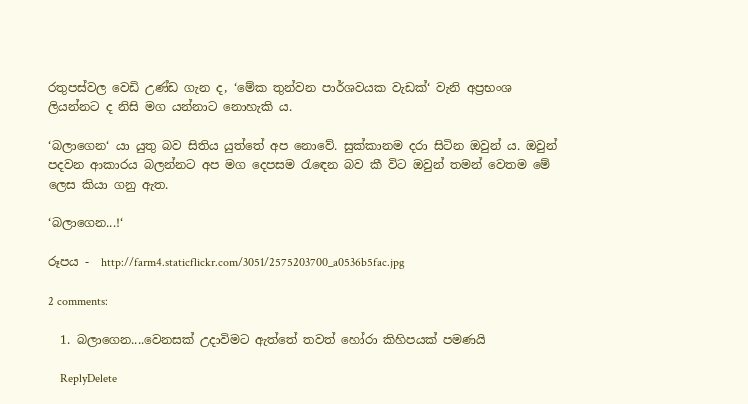රතුපස්වල වෙඩි උණ්ඩ ගැන ද, ‘මේක තුන්වන පාර්ශවයක වැඩක්‘ වැනි අප්‍රභංශ ලියන්නට ද නිසි මග යන්නාට නොහැකි ය.

‘බලාගෙන‘ යා යුතු බව සිතිය යුත්තේ අප නොවේ. සුක්කානම දරා සිටින ඔවුන් ය. ඔවුන් පදවන ආකාරය බලන්නට අප මග දෙපසම රැඳෙන බව කී විට ඔවුන් තමන් වෙතම මේ ලෙස කියා ගනු ඇත.

‘බලාගෙන...!‘

රූපය -  http://farm4.staticflickr.com/3051/2575203700_a0536b5fac.jpg

2 comments:

  1. බලාගෙන....වෙනසක් උදාවිමට ඇත්තේ තවත් හෝරා කිහිපයක් පමණයි

    ReplyDelete